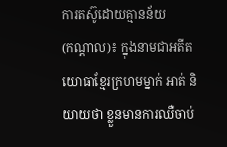ការតស៊ូដោយគ្មានន័យ
(កណ្ដាល)៖ ក្នុងនាមជាអតីតយោធាខ្មែរក្រហមម្នាក់ អាត់ និយាយថា ខ្លួនមានការឈឺចាប់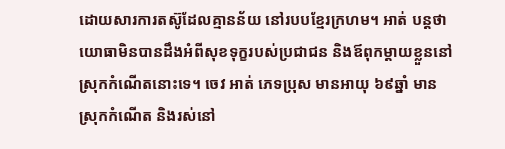ដោយសារការតស៊ូដែលគ្មានន័យ នៅរបបខ្មែរក្រហម។ អាត់ បន្តថា យោធាមិនបានដឹងអំពីសុខទុក្ខរបស់ប្រជាជន និងឪពុកម្ដាយខ្លួននៅស្រុកកំណើតនោះទេ។ ចេវ អាត់ ភេទប្រុស មានអាយុ ៦៩ឆ្នាំ មានស្រុកកំណើត និងរស់នៅ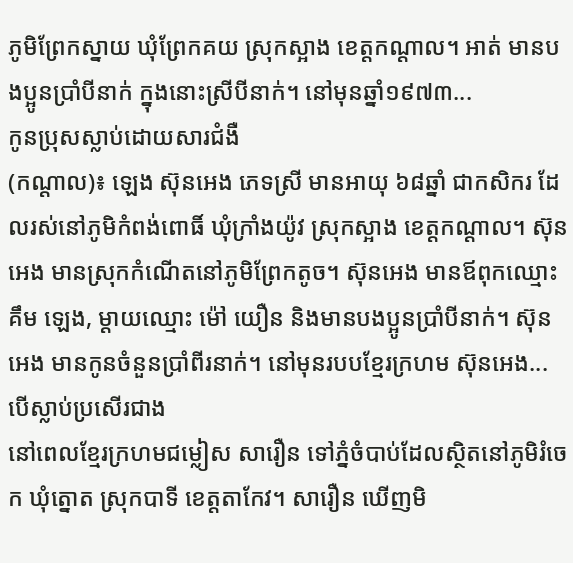ភូមិព្រែកស្នាយ ឃុំព្រែកគយ ស្រុកស្អាង ខេត្តកណ្ដាល។ អាត់ មានបងប្អូនប្រាំបីនាក់ ក្នុងនោះស្រីបីនាក់។ នៅមុនឆ្នាំ១៩៧៣...
កូនប្រុសស្លាប់ដោយសារជំងឺ
(កណ្ដាល)៖ ឡេង ស៊ុនអេង ភេទស្រី មានអាយុ ៦៨ឆ្នាំ ជាកសិករ ដែលរស់នៅភូមិកំពង់ពោធិ៍ ឃុំក្រាំងយ៉ូវ ស្រុកស្អាង ខេត្តកណ្ដាល។ ស៊ុនអេង មានស្រុកកំណើតនៅភូមិព្រែកតូច។ ស៊ុនអេង មានឪពុកឈ្មោះ គឹម ឡេង, ម្ដាយឈ្មោះ ម៉ៅ យឿន និងមានបងប្អូនប្រាំបីនាក់។ ស៊ុនអេង មានកូនចំនួនប្រាំពីរនាក់។ នៅមុនរបបខ្មែរក្រហម ស៊ុនអេង...
បើស្លាប់ប្រសើរជាង
នៅពេលខ្មែរក្រហមជម្លៀស សារឿន ទៅភ្នំចំបាប់ដែលស្ថិតនៅភូមិរំចេក ឃុំត្នោត ស្រុកបាទី ខេត្តតាកែវ។ សារឿន ឃើញមិ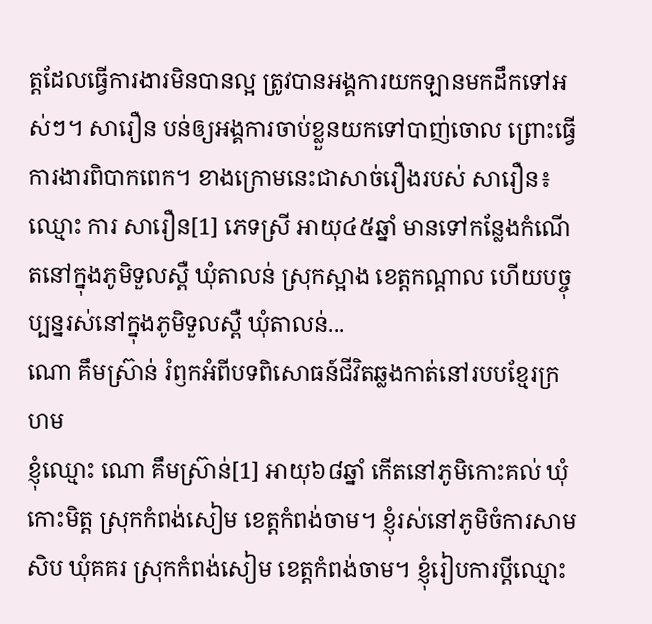ត្តដែលធ្វើការងារមិនបានល្អ ត្រូវបានអង្គការយកឡានមកដឹកទៅអស់ៗ។ សារឿន បន់ឲ្យអង្គការចាប់ខ្លួនយកទៅបាញ់ចោល ព្រោះធ្វើការងារពិបាកពេក។ ខាងក្រោមនេះជាសាច់រឿងរបស់ សារឿន៖ ឈ្មោះ ការ សារឿន[1] ភេទស្រី អាយុ៤៥ឆ្នាំ មានទៅកន្លែងកំណើតនៅក្នុងភូមិទួលស្ពឺ ឃុំតាលន់ ស្រុកស្អាង ខេត្តកណ្ដាល ហើយបច្ចុប្បន្នរស់នៅក្នុងភូមិទួលស្ពឺ ឃុំតាលន់...
ណោ គឹមស្រ៊ាន់ រំឭកអំពីបទពិសោធន៍ជីវិតឆ្លងកាត់នៅរបបខ្មែរក្រហម
ខ្ញុំឈ្មោះ ណោ គឹមស្រ៊ាន់[1] អាយុ៦៨ឆ្នាំ កើតនៅភូមិកោះគល់ ឃុំកោះមិត្ត ស្រុកកំពង់សៀម ខេត្តកំពង់ចាម។ ខ្ញុំរស់នៅភូមិចំការសាមសិប ឃុំគគរ ស្រុកកំពង់សៀម ខេត្តកំពង់ចាម។ ខ្ញុំរៀបការប្ដីឈ្មោះ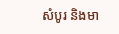សំបូរ និងមា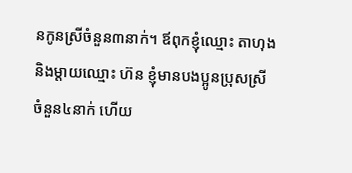នកូនស្រីចំនួន៣នាក់។ ឪពុកខ្ញុំឈ្មោះ តាហុង និងម្ដាយឈ្មោះ ហ៊ន ខ្ញុំមានបងប្អូនប្រុសស្រី ចំនួន៤នាក់ ហើយ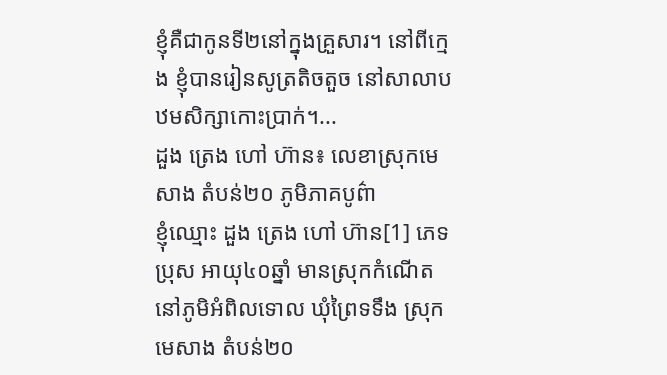ខ្ញុំគឺជាកូនទី២នៅក្នុងគ្រួសារ។ នៅពីក្មេង ខ្ញុំបានរៀនសូត្រតិចតួច នៅសាលាបឋមសិក្សាកោះប្រាក់។...
ដួង ត្រេង ហៅ ហ៊ាន៖ លេខាស្រុកមេសាង តំបន់២០ ភូមិភាគបូព៌ា
ខ្ញុំឈ្មោះ ដួង ត្រេង ហៅ ហ៊ាន[1] ភេទប្រុស អាយុ៤០ឆ្នាំ មានស្រុកកំណើតនៅភូមិអំពិលទោល ឃុំព្រៃទទឹង ស្រុកមេសាង តំបន់២០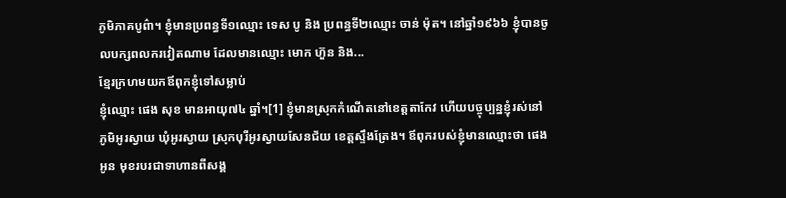ភូមិភាគបូព៌ា។ ខ្ញុំមានប្រពន្ធទី១ឈ្មោះ ទេស បូ និង ប្រពន្ធទី២ឈ្មោះ ចាន់ ម៉ុត។ នៅឆ្នាំ១៩៦៦ ខ្ញុំបានចូលបក្សពលករវៀតណាម ដែលមានឈ្មោះ មោក ហ៊ួន និង...
ខ្មែរក្រហមយកឪពុកខ្ញុំទៅសម្លាប់
ខ្ញុំឈ្មោះ ផេង សុខ មានអាយុ៧៤ ឆ្នាំ។[1] ខ្ញុំមានស្រុកកំណើតនៅខេត្តតាកែវ ហើយបច្ចុប្បន្នខ្ញុំរស់នៅភូមិអូរស្វាយ ឃុំអូរស្វាយ ស្រុកបុរីអូរស្វាយសែនជ័យ ខេត្តស្ទឹងត្រែង។ ឪពុករបស់ខ្ញុំមានឈ្មោះថា ផេង អូន មុខរបរជាទាហានពីសង្គ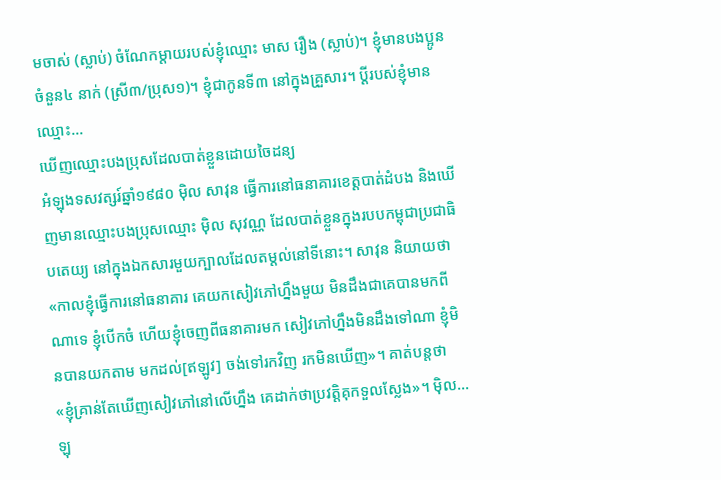មចាស់ (ស្លាប់) ចំណែកម្តាយរបស់ខ្ញុំឈ្មោះ មាស រឿង (ស្លាប់)។ ខ្ញុំមានបងប្អូនចំនួន៤ នាក់ (ស្រី៣/ប្រុស១)។ ខ្ញុំជាកូនទី៣ នៅក្នុងគ្រួសារ។ ប្តីរបស់ខ្ញុំមានឈ្មោះ...
ឃើញឈ្មោះបងប្រុសដែលបាត់ខ្លួនដោយចៃដន្យ
អំឡុងទសវត្សរ៍ឆ្នាំ១៩៨០ ម៉ិល សាវុន ធ្វើការនៅធនាគារខេត្តបាត់ដំបង និងឃើញមានឈ្មោះបងប្រុសឈ្មោះ ម៉ិល សុវណ្ណ ដែលបាត់ខ្លួនក្នុងរបបកម្ពុជាប្រជាធិបតេយ្យ នៅក្នុងឯកសារមួយក្បាលដែលតម្តល់នៅទីនោះ។ សាវុន និយាយថា «កាលខ្ញុំធ្វើការនៅធនាគារ គេយកសៀវភៅហ្នឹងមួយ មិនដឹងជាគេបានមកពីណាទេ ខ្ញុំបើកចំ ហើយខ្ញុំចេញពីធនាគារមក សៀវភៅហ្នឹងមិនដឹងទៅណា ខ្ញុំមិនបានយកតាម មកដល់[ឥឡូវ] ចង់ទៅរកវិញ រកមិនឃើញ»។ គាត់បន្តថា «ខ្ញុំគ្រាន់តែឃើញសៀវភៅនៅលើហ្នឹង គេដាក់ថាប្រវត្តិគុកទួលស្លែង»។ ម៉ិល...
ឡុ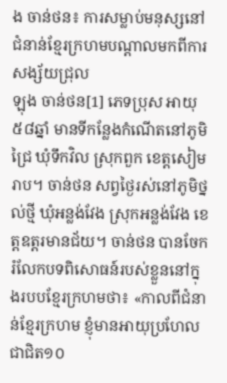ង ចាន់ថន៖ ការសម្លាប់មនុស្សនៅជំនាន់ខ្មែរក្រហមបណ្តាលមកពីការសង្ស័យជ្រុល
ឡុង ចាន់ថន[1] ភេទប្រុស អាយុ៥៨ឆ្នាំ មានទីកន្លែងកំណើតនៅភូមិជ្រៃ ឃុំទឹកវិល ស្រុកពួក ខេត្តសៀមរាប។ ចាន់ថន សព្វថ្ងៃរស់នៅភូមិថ្នល់ថ្មី ឃុំអន្លង់វែង ស្រុកអន្លង់វែង ខេត្តឧត្តរមានជ័យ។ ចាន់ថន បានចែករំលែកបទពិសោធន៍របស់ខ្លួននៅក្នុងរបបខ្មែរក្រហមថា៖ «កាលពីជំនាន់ខ្មែរក្រហម ខ្ញុំមានអាយុប្រហែលជាជិត១០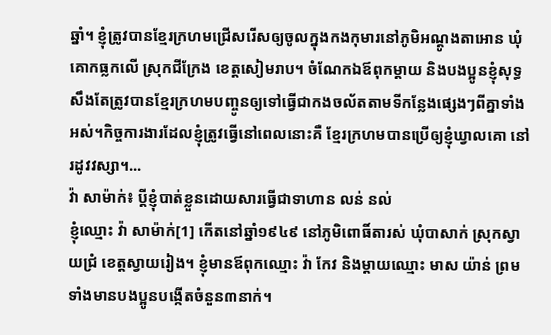ឆ្នាំ។ ខ្ញុំត្រូវបានខ្មែរក្រហមជ្រើសរើសឲ្យចូលក្នុងកងកុមារនៅភូមិអណ្ដូងតាអោន ឃុំគោកធ្លកលើ ស្រុកជីក្រែង ខេត្តសៀមរាប។ ចំណែកឯឪពុកម្ដាយ និងបងប្អូនខ្ញុំសុទ្ធសឹងតែត្រូវបានខ្មែរក្រហមបញ្ចូនឲ្យទៅធ្វើជាកងចល័តតាមទីកន្លែងផ្សេងៗពីគ្នាទាំងអស់។កិច្ចការងារដែលខ្ញុំត្រូវធ្វើនៅពេលនោះគឺ ខ្មែរក្រហមបានប្រើឲ្យខ្ញុំឃ្វាលគោ នៅរដូវវស្សា។...
វ៉ា សាម៉ាក់៖ ប្តីខ្ញុំបាត់ខ្លួនដោយសារធ្វើជាទាហាន លន់ នល់
ខ្ញុំឈ្មោះ វ៉ា សាម៉ាក់[1] កើតនៅឆ្នាំ១៩៤៩ នៅភូមិពោធិ៍តារស់ ឃុំបាសាក់ ស្រុកស្វាយជ្រំ ខេត្តស្វាយរៀង។ ខ្ញុំមានឪពុកឈ្មោះ វ៉ា កែវ និងម្ដាយឈ្មោះ មាស យ៉ាន់ ព្រមទាំងមានបងប្អូនបង្កើតចំនួន៣នាក់។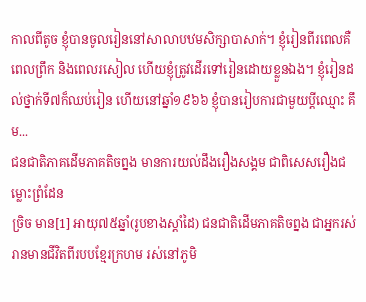កាលពីតូច ខ្ញុំបានចូលរៀននៅសាលាបឋមសិក្សាបាសាក់។ ខ្ញុំរៀនពីរពេលគឺ ពេលព្រឹក និងពេលរសៀល ហើយខ្ញុំត្រូវដើរទៅរៀនដោយខ្លួនឯង។ ខ្ញុំរៀនដល់ថ្នាក់ទី៧ក៏ឈប់រៀន ហើយនៅឆ្នាំ១៩៦៦ ខ្ញុំបានរៀបការជាមួយប្តីឈ្មោះ គឹម...
ជនជាតិភាគដើមភាគតិចព្នង មានការយល់ដឹងរឿងសង្គម ជាពិសេសរឿងជម្លោះព្រំដែន
ច្រិច មាន[1] អាយុ៧៥ឆ្នាំ(រូបខាងស្តាំដៃ) ជនជាតិដើមភាគតិចព្នង ជាអ្នករស់រានមានជីវិតពីរបបខ្មែរក្រហម រស់នៅភូមិ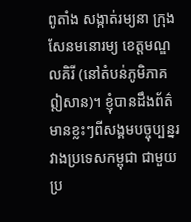ពូតាំង សង្កាត់រម្យនា ក្រុងសែនមនោរម្យ ខេត្តមណ្ឌលគិរី (នៅតំបន់ភូមិភាគឦសាន)។ ខ្ញុំបានដឹងព័ត៌មានខ្លះៗពីសង្គមបច្ចុប្បន្នរវាងប្រទេសកម្ពុជា ជាមួយប្រ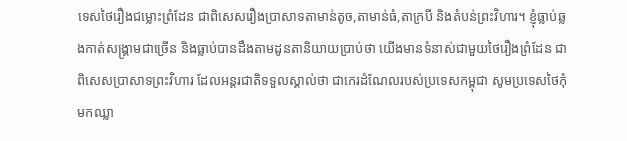ទេសថៃរឿងជម្លោះព្រំដែន ជាពិសេសរឿងប្រាសាទតាមាន់តូច,តាមាន់ធំ,តាក្របី និងតំបន់ព្រះវិហារ។ ខ្ញុំធ្លាប់ឆ្លងកាត់សង្រ្គាមជាច្រើន និងធ្លាប់បានដឹងតាមដូនតានិយាយប្រាប់ថា យើងមានទំនាស់ជាមួយថៃរឿងព្រំដែន ជាពិសេសប្រាសាទព្រះវិហារ ដែលអន្តរជាតិទទួលស្គាល់ថា ជាកេរដំណែលរបស់ប្រទេសកម្ពុជា សូមប្រទេសថៃកុំមកឈ្លា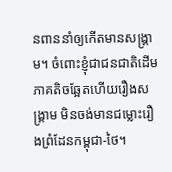នពាននាំឲ្យកើតមានសង្រ្គាម។ ចំពោះខ្ញុំជាជនជាតិដើមភាគតិចឆ្អែតហើយរឿងសង្រ្គាម មិនចង់មានជម្លោះរឿងព្រំដែនកម្ពុជា-ថៃ។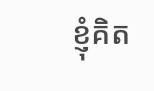ខ្ញុំគិត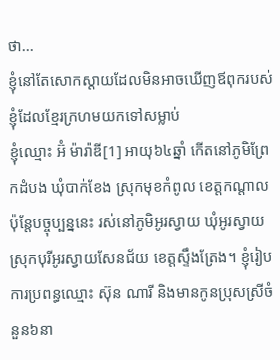ថា...
ខ្ញុំនៅតែសោកស្ដាយដែលមិនអាចឃើញឪពុករបស់ខ្ញុំដែលខ្មែរក្រហមយកទៅសម្លាប់
ខ្ញុំឈ្មោះ អ៊ំ ម៉ារ៉ាឌី[1] អាយុ៦៤ឆ្នាំ កើតនៅភូមិព្រែកដំបង ឃុំបាក់ខែង ស្រុកមុខកំពូល ខេត្តកណ្ដាល ប៉ុន្តែបច្ចុប្បន្ននេះ រស់នៅភូមិអូរស្វាយ ឃុំអូរស្វាយ ស្រុកបុរីអូរស្វាយសែនជ័យ ខេត្តស្ទឹងត្រែង។ ខ្ញុំរៀបការប្រពន្ធឈ្មោះ ស៊ុន ណារី និងមានកូនប្រុសស្រីចំនួន៦នា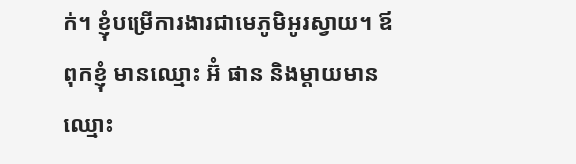ក់។ ខ្ញុំបម្រើការងារជាមេភូមិអូរស្វាយ។ ឪពុកខ្ញុំ មានឈ្មោះ អ៊ំ ផាន និងម្ដាយមានឈ្មោះ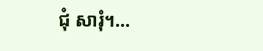ជុំ សារុំ។...